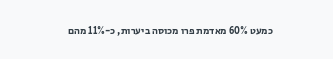כמעט 60% מאדמת פרו מכוסה ביערות, כ-11% מהם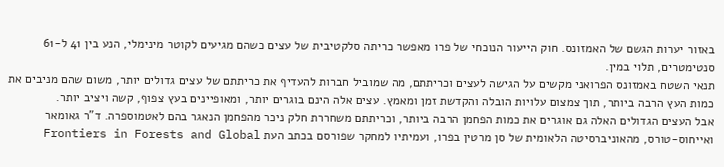באזור יערות הגשם של האמזונס. חוק הייעור הנוכחי של פרו מאפשר כריתה סלקטיבית של עצים כשהם מגיעים לקוטר מינימלי, הנע בין 41 ל-61 סנטימטרים, תלוי במין.
תנאי השטח באמזונס הפרואני מקשים על הגישה לעצים וכריתתם, מה שמוביל חברות להעדיף את כריתתם של עצים גדולים יותר, משום שהם מניבים את כמות העץ הרבה ביותר, תוך צמצום עלויות הובלה והקדשת זמן ומאמץ. עצים אלה הינם בוגרים יותר, ומאופיינים בעץ צפוף, קשה ויציב יותר.
אבל העצים הגדולים האלה גם אוגרים את כמות הפחמן הרבה ביותר, וכריתתם משחררת חלק ניכר מהפחמן הנאגר בהם לאטמוספרה. ד"ר גאומאר ואייחוס-טורס, מהאוניברסיטה הלאומית של סן מרטין בפרו, ועמיתיו למחקר שפורסם בכתב העת Frontiers in Forests and Global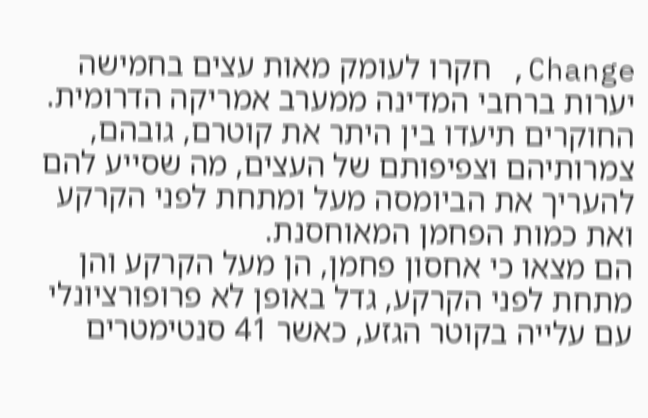Change, חקרו לעומק מאות עצים בחמישה יערות ברחבי המדינה ממערב אמריקה הדרומית. החוקרים תיעדו בין היתר את קוטרם, גובהם, צמרותיהם וצפיפותם של העצים, מה שסייע להם להעריך את הביומסה מעל ומתחת לפני הקרקע ואת כמות הפחמן המאוחסנת.
הם מצאו כי אחסון פחמן, הן מעל הקרקע והן מתחת לפני הקרקע, גדל באופן לא פרופורציונלי עם עלייה בקוטר הגזע, כאשר 41 סנטימטרים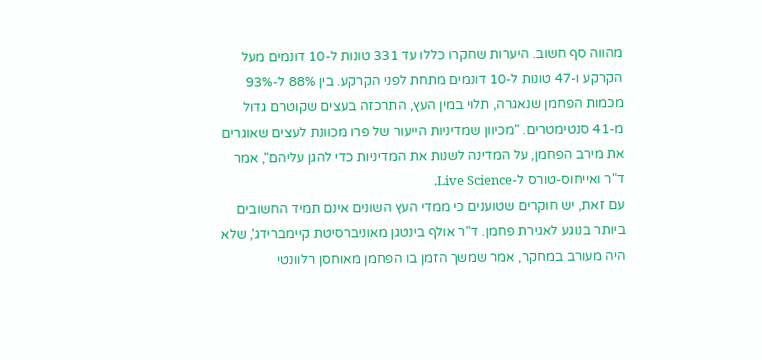מהווה סף חשוב. היערות שחקרו כללו עד 331 טונות ל-10 דונמים מעל הקרקע ו-47 טונות ל-10 דונמים מתחת לפני הקרקע. בין 88% ל-93% מכמות הפחמן שנאגרה, תלוי במין העץ, התרכזה בעצים שקוטרם גדול מ-41 סנטימטרים. "מכיוון שמדיניות הייעור של פרו מכוונת לעצים שאוגרים את מירב הפחמן, על המדינה לשנות את המדיניות כדי להגן עליהם", אמר ד"ר ואייחוס-טורס ל-Live Science.
עם זאת, יש חוקרים שטוענים כי ממדי העץ השונים אינם תמיד החשובים ביותר בנוגע לאגירת פחמן. ד"ר אולף בינטגן מאוניברסיטת קיימברידג', שלא היה מעורב במחקר, אמר שמשך הזמן בו הפחמן מאוחסן רלוונטי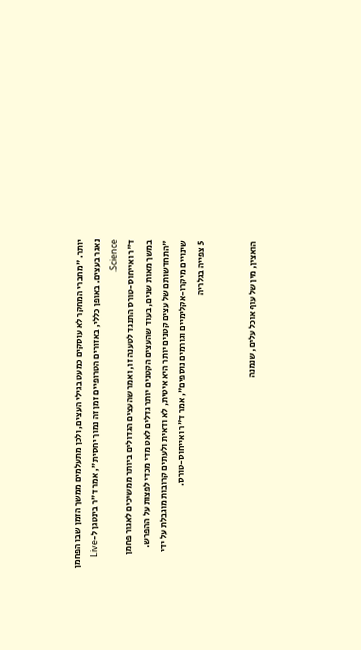יותר. "מחברי המחקר לא עוסקים כמעט בגילי העצים, ולכן מתעלמים ממשך הזמן שבו הפחמן נאגר בעצים. באופן כללי, באזורים הטרופיים זמן זה נמוך יחסית", אמר ד"ר בינטגן ל-Live Science.
ד"ר ואייחוס-טורס התנגד לטענה זו, ואמר שהעצים הגדולים ביותר ממשיכים לאגור פחמן במשך מאות שנים, בעוד שהעצים הקטנים יותר גדלים לאט מדי מכדי לפצות על ההפרש. "התחדשותם של עצים קטנים יותר היא איטית, לא ודאית ולעתים קרובות מוגבלת על ידי שינויים מיקרו-אקלימיים וגורמים נוספים", אמר ד"ר ואייחוס-טורס.
5 צפייה בגלריה


הואצין, מין של עוף אוכל עלים, שנמנה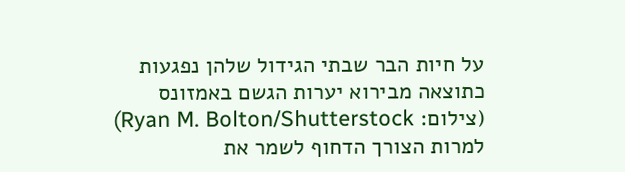על חיות הבר שבתי הגידול שלהן נפגעות כתוצאה מבירוא יערות הגשם באמזונס
(צילום: Ryan M. Bolton/Shutterstock)
למרות הצורך הדחוף לשמר את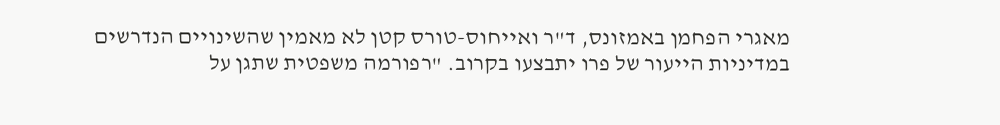מאגרי הפחמן באמזונס, ד"ר ואייחוס-טורס קטן לא מאמין שהשינויים הנדרשים במדיניות הייעור של פרו יתבצעו בקרוב. "רפורמה משפטית שתגן על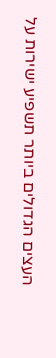העצים הגדולים ביותר תשפיע ישירות על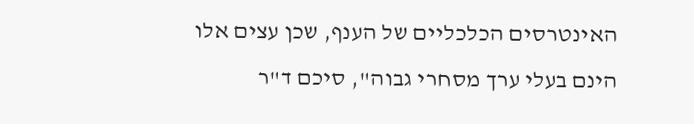האינטרסים הכלכליים של הענף, שכן עצים אלו הינם בעלי ערך מסחרי גבוה", סיכם ד"ר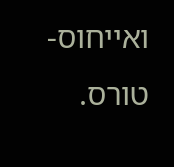ואייחוס-טורס.